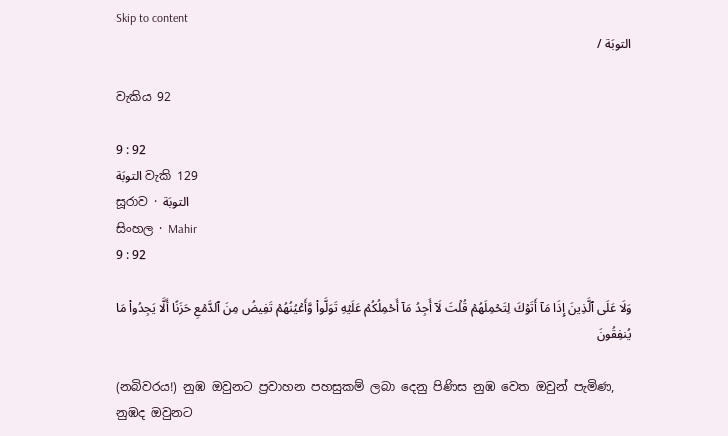Skip to content
التوبَة /

වැකිය 92

9 : 92
التوبَة වැකි 129
සූරාව · التوبَة
සිංහල · Mahir
9 : 92

وَلَا عَلَى ٱلَّذِينَ إِذَا مَآ أَتَوۡكَ لِتَحۡمِلَهُمۡ قُلۡتَ لَآ أَجِدُ مَآ أَحۡمِلُكُمۡ عَلَيۡهِ تَوَلَّواْ وَّأَعۡيُنُهُمۡ تَفِيضُ مِنَ ٱلدَّمۡعِ حَزَنًا أَلَّا يَجِدُواْ مَا يُنفِقُونَ

(නබිවරය!) නුඹ ඔවුනට ප්‍රවාහන පහසුකම් ලබා දෙනු පිණිස නුඹ වෙත ඔවුන් පැමිණ, නුඹද ඔවුනට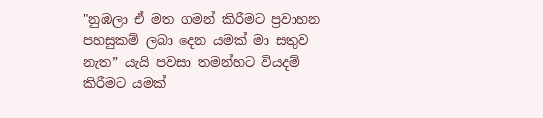"නුඹලා ඒ මත ගමන් කිරීමට ප්‍රවාහන පහසුකම් ලබා දෙන යමක් මා සතුව නැත” යැයි පවසා තමන්හට වියදම් කිරීමට යමක්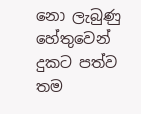නො ලැබුණු හේතුවෙන් දුකට පත්ව තම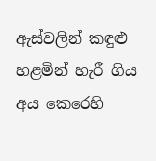ඇස්වලින් කඳුළු හළමින් හැරී ගිය අය කෙරෙහි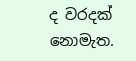ද වරදක් නොමැත.